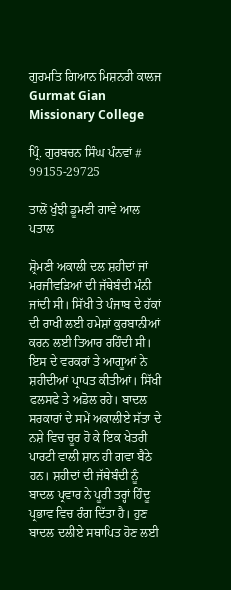ਗੁਰਮਤਿ ਗਿਆਨ ਮਿਸ਼ਨਰੀ ਕਾਲਜ Gurmat Gian Missionary College

ਪ੍ਰਿੰ. ਗੁਰਬਚਨ ਸਿੰਘ ਪੰਨਵਾਂ # 99155-29725

ਤਾਲੋਂ ਖੁੰਝੀ ਡੂਮਣੀ ਗਾਵੇ ਆਲ ਪਤਾਲ

ਸ਼੍ਰੋਮਣੀ ਅਕਾਲੀ ਦਲ ਸ਼ਹੀਦਾਂ ਜਾਂ ਮਰਜੀਵੜਿਆਂ ਦੀ ਜੱਥੇਬੰਦੀ ਮੰਨੀ ਜਾਂਦੀ ਸੀ। ਸਿੱਖੀ ਤੇ ਪੰਜਾਬ ਦੇ ਹੱਕਾਂ ਦੀ ਰਾਖੀ ਲਈ ਹਮੇਸ਼ਾਂ ਕੁਰਬਾਨੀਆਂ ਕਰਨ ਲਈ ਤਿਆਰ ਰਹਿੰਦੀ ਸੀ। ਇਸ ਦੇ ਵਰਕਰਾਂ ਤੇ ਆਗੂਆਂ ਨੇ ਸ਼ਹੀਦੀਆਂ ਪ੍ਰਾਪਤ ਕੀਤੀਆਂ। ਸਿੱਖੀ ਫਲਸਫੇ ਤੇ ਅਡੋਲ ਰਹੇ। ਬਾਦਲ ਸਰਕਾਰਾਂ ਦੇ ਸਮੇਂ ਅਕਾਲੀਏ ਸੱਤਾ ਦੇ ਨਸ਼ੇ ਵਿਚ ਚੂਰ ਹੋ ਕੇ ਇਕ ਖੇਤਰੀ ਪਾਰਟੀ ਵਾਲੀ ਸ਼ਾਨ ਹੀ ਗਵਾ ਬੈਠੇ ਹਨ। ਸ਼ਹੀਦਾਂ ਦੀ ਜੱਥੇਬੰਦੀ ਨੂੰ ਬਾਦਲ ਪ੍ਰਵਾਰ ਨੇ ਪੂਰੀ ਤਰ੍ਹਾਂ ਹਿੰਦੂ ਪ੍ਰਭਾਵ ਵਿਚ ਰੰਗ ਦਿੱਤਾ ਹੈ। ਹੁਣ ਬਾਦਲ ਦਲੀਏ ਸਥਾਪਿਤ ਹੋਣ ਲਈ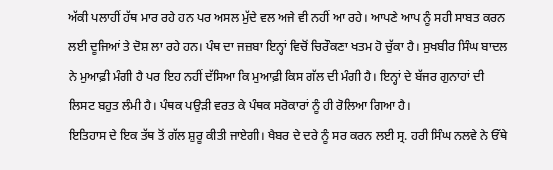ਅੱਕੀ ਪਲਾਹੀਂ ਹੱਥ ਮਾਰ ਰਹੇ ਹਨ ਪਰ ਅਸਲ ਮੁੱਦੇ ਵਲ ਅਜੇ ਵੀ ਨਹੀਂ ਆ ਰਹੇ। ਆਪਣੇ ਆਪ ਨੂੰ ਸਹੀ ਸਾਬਤ ਕਰਨ ਲਈ ਦੂਜਿਆਂ ਤੇ ਦੋਸ਼ ਲਾ ਰਹੇ ਹਨ। ਪੰਥ ਦਾ ਜਜ਼ਬਾ ਇਨ੍ਹਾਂ ਵਿਚੋਂ ਚਿਰੌਕਣਾ ਖਤਮ ਹੋ ਚੁੱਕਾ ਹੈ। ਸੁਖਬੀਰ ਸਿੰਘ ਬਾਦਲ ਨੇ ਮੁਆਫ਼ੀ ਮੰਗੀ ਹੈ ਪਰ ਇਹ ਨਹੀਂ ਦੱਸਿਆ ਕਿ ਮੁਆਫ਼ੀ ਕਿਸ ਗੱਲ ਦੀ ਮੰਗੀ ਹੈ। ਇਨ੍ਹਾਂ ਦੇ ਬੱਜਰ ਗੁਨਾਹਾਂ ਦੀ ਲਿਸਟ ਬਹੁਤ ਲੰਮੀ ਹੈ। ਪੰਥਕ ਪਉੜੀ ਵਰਤ ਕੇ ਪੰਥਕ ਸਰੋਕਾਰਾਂ ਨੂੰ ਹੀ ਰੋਲਿਆ ਗਿਆ ਹੈ।
ਇਤਿਹਾਸ ਦੇ ਇਕ ਤੱਥ ਤੋਂ ਗੱਲ ਸ਼ੁਰੂ ਕੀਤੀ ਜਾਏਗੀ। ਖੈਬਰ ਦੇ ਦਰੇ ਨੂੰ ਸਰ ਕਰਨ ਲਈ ਸ੍ਰ. ਹਰੀ ਸਿੰਘ ਨਲਵੇ ਨੇ ਓੱਥੇ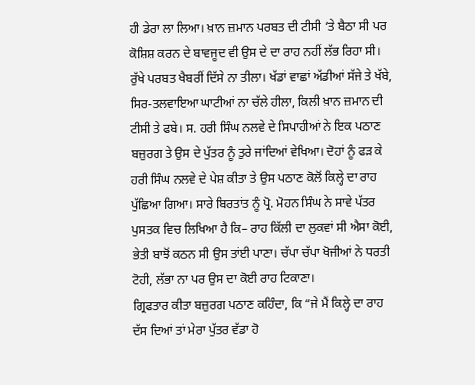ਹੀ ਡੇਰਾ ਲਾ ਲਿਆ। ਖ਼ਾਨ ਜ਼ਮਾਨ ਪਰਬਤ ਦੀ ਟੀਸੀ ‘ਤੇ ਬੈਠਾ ਸੀ ਪਰ ਕੋਸ਼ਿਸ਼ ਕਰਨ ਦੇ ਬਾਵਜੂਦ ਵੀ ਉਸ ਦੇ ਦਾ ਰਾਹ ਨਹੀਂ ਲੱਭ ਰਿਹਾ ਸੀ। ਰੁੱਖੇ ਪਰਬਤ ਖੈਬਰੀਂ ਦਿੱਸੇ ਨਾ ਤੀਲਾ। ਖੱਡਾਂ ਵਾਛਾਂ ਅੱਡੀਆਂ ਸੱਜੇ ਤੇ ਖੱਬੇ, ਸਿਰ-ਤਲਵਾਇਆ ਘਾਟੀਆਂ ਨਾ ਚੱਲੇ ਹੀਲਾ, ਕਿਲੀ ਖ਼ਾਨ ਜ਼ਮਾਨ ਦੀ ਟੀਸੀ ਤੇ ਫਬੇ। ਸ. ਹਰੀ ਸਿੰਘ ਨਲਵੇ ਦੇ ਸਿਪਾਹੀਆਂ ਨੇ ਇਕ ਪਠਾਣ ਬਜ਼ੁਰਗ ਤੇ ਉਸ ਦੇ ਪੁੱਤਰ ਨੂੰ ਤੁਰੇ ਜਾਂਦਿਆਂ ਵੇਖਿਆ। ਦੋਹਾਂ ਨੂੰ ਫੜ ਕੇ ਹਰੀ ਸਿੰਘ ਨਲਵੇ ਦੇ ਪੇਸ਼ ਕੀਤਾ ਤੇ ਉਸ ਪਠਾਣ ਕੋਲੋਂ ਕਿਲ੍ਹੇ ਦਾ ਰਾਹ ਪੁੱਛਿਆ ਗਿਆ। ਸਾਰੇ ਬਿਰਤਾਂਤ ਨੂੰ ਪ੍ਰੋ. ਮੋਹਨ ਸਿੰਘ ਨੇ ਸਾਵੇ ਪੱਤਰ ਪੁਸਤਕ ਵਿਚ ਲਿਖਿਆ ਹੈ ਕਿ– ਰਾਹ ਕਿੱਲੀ ਦਾ ਲੁਕਵਾਂ ਸੀ ਐਸਾ ਕੋਈ, ਭੇਤੀ ਬਾਝੋਂ ਕਠਨ ਸੀ ਉਸ ਤਾਂਈ ਪਾਣਾ। ਚੱਪਾ ਚੱਪਾ ਖੋਜੀਆਂ ਨੇ ਧਰਤੀ ਟੋਹੀ, ਲੱਭਾ ਨਾ ਪਰ ਉਸ ਦਾ ਕੋਈ ਰਾਹ ਟਿਕਾਣਾ।
ਗ੍ਰਿਫਤਾਰ ਕੀਤਾ ਬਜ਼ੁਰਗ ਪਠਾਣ ਕਹਿੰਦਾ, ਕਿ “ਜੇ ਮੈਂ ਕਿਲ੍ਹੇ ਦਾ ਰਾਹ ਦੱਸ ਦਿਆਂ ਤਾਂ ਮੇਰਾ ਪੁੱਤਰ ਵੱਡਾ ਹੋ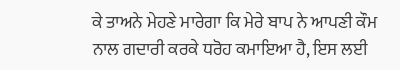ਕੇ ਤਾਅਨੇ ਮੇਹਣੇ ਮਾਰੇਗਾ ਕਿ ਮੇਰੇ ਬਾਪ ਨੇ ਆਪਣੀ ਕੌਮ ਨਾਲ ਗਦਾਰੀ ਕਰਕੇ ਧਰੋਹ ਕਮਾਇਆ ਹੈ, ਇਸ ਲਈ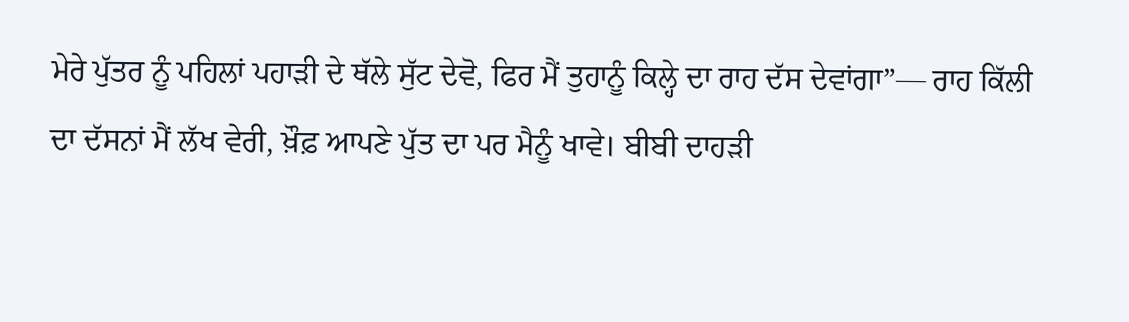ਮੇਰੇ ਪੁੱਤਰ ਨੂੰ ਪਹਿਲਾਂ ਪਹਾੜੀ ਦੇ ਥੱਲੇ ਸੁੱਟ ਦੇਵੋ, ਫਿਰ ਮੈਂ ਤੁਹਾਨੂੰ ਕਿਲ੍ਹੇ ਦਾ ਰਾਹ ਦੱਸ ਦੇਵਾਂਗਾ”— ਰਾਹ ਕਿੱਲੀ ਦਾ ਦੱਸਨਾਂ ਮੈਂ ਲੱਖ ਵੇਰੀ, ਖ਼ੌਫ਼ ਆਪਣੇ ਪੁੱਤ ਦਾ ਪਰ ਮੈਨੂੰ ਖਾਵੇ। ਬੀਬੀ ਦਾਹੜੀ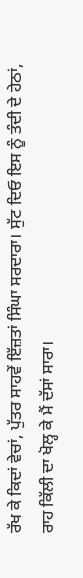ਰੱਖ ਕੇ ਕਿਦਾਂ ਵੇਚਾਂ, ਪੁੱਤਰ ਸਾਹਵੇਂ ਇੱਜ਼ਤਾਂ ਸਿੰਘਾ ਸਰਦਾਰਾ। ਸੁੱਟ ਦਿਓ ਇਸ ਨੂੰ ਤੰਦੀ ਦੇ ਹੇਠਾਂ, ਰਾਹ ਕਿੱਲੀ ਦਾ ਖੋਲ੍ਹ ਕੇ ਮੈਂ ਦੱਸਾਂ ਸਾਰਾ।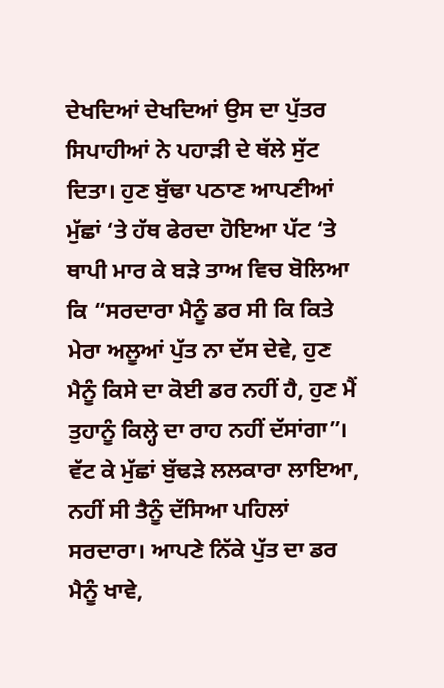ਦੇਖਦਿਆਂ ਦੇਖਦਿਆਂ ਉਸ ਦਾ ਪੁੱਤਰ ਸਿਪਾਹੀਆਂ ਨੇ ਪਹਾੜੀ ਦੇ ਥੱਲੇ ਸੁੱਟ ਦਿਤਾ। ਹੁਣ ਬੁੱਢਾ ਪਠਾਣ ਆਪਣੀਆਂ ਮੁੱਛਾਂ ‘ਤੇ ਹੱਥ ਫੇਰਦਾ ਹੋਇਆ ਪੱਟ ‘ਤੇ ਥਾਪੀ ਮਾਰ ਕੇ ਬੜੇ ਤਾਅ ਵਿਚ ਬੋਲਿਆ ਕਿ “ਸਰਦਾਰਾ ਮੈਨੂੰ ਡਰ ਸੀ ਕਿ ਕਿਤੇ ਮੇਰਾ ਅਲੂਆਂ ਪੁੱਤ ਨਾ ਦੱਸ ਦੇਵੇ, ਹੁਣ ਮੈਨੂੰ ਕਿਸੇ ਦਾ ਕੋਈ ਡਰ ਨਹੀਂ ਹੈ, ਹੁਣ ਮੈਂ ਤੁਹਾਨੂੰ ਕਿਲ੍ਹੇ ਦਾ ਰਾਹ ਨਹੀਂ ਦੱਸਾਂਗਾ”।
ਵੱਟ ਕੇ ਮੁੱਛਾਂ ਬੁੱਢੜੇ ਲਲਕਾਰਾ ਲਾਇਆ, ਨਹੀਂ ਸੀ ਤੈਨੂੰ ਦੱਸਿਆ ਪਹਿਲਾਂ ਸਰਦਾਰਾ। ਆਪਣੇ ਨਿੱਕੇ ਪੁੱਤ ਦਾ ਡਰ ਮੈਨੂੰ ਖਾਵੇ,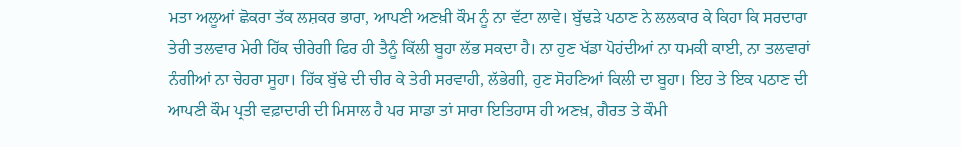ਮਤਾ ਅਲੂਆਂ ਛੋਕਰਾ ਤੱਕ ਲਸ਼ਕਰ ਭਾਰਾ, ਆਪਣੀ ਅਣਖ਼ੀ ਕੌਮ ਨੂੰ ਨਾ ਵੱਟਾ ਲਾਵੇ। ਬੁੱਢੜੇ ਪਠਾਣ ਨੇ ਲਲਕਾਰ ਕੇ ਕਿਹਾ ਕਿ ਸਰਦਾਰਾ ਤੇਰੀ ਤਲਵਾਰ ਮੇਰੀ ਹਿੱਕ ਚੀਰੇਗੀ ਫਿਰ ਹੀ ਤੈਨੂੰ ਕਿੱਲੀ ਬੂਹਾ ਲੱਭ ਸਕਦਾ ਹੈ। ਨਾ ਹੁਣ ਖੱਡਾ ਪੋਹਂਦੀਆਂ ਨਾ ਧਮਕੀ ਕਾਈ, ਨਾ ਤਲਵਾਰਾਂ ਨੰਗੀਆਂ ਨਾ ਚੇਹਰਾ ਸੂਹਾ। ਹਿੱਕ ਬੁੱਢੇ ਦੀ ਚੀਰ ਕੇ ਤੇਰੀ ਸਰਵਾਹੀ, ਲੱਭੇਗੀ, ਹੁਣ ਸੋਹਣਿਆਂ ਕਿਲੀ ਦਾ ਬੂਹਾ। ਇਹ ਤੇ ਇਕ ਪਠਾਣ ਦੀ ਆਪਣੀ ਕੌਮ ਪ੍ਰਤੀ ਵਫ਼ਾਦਾਰੀ ਦੀ ਮਿਸਾਲ ਹੈ ਪਰ ਸਾਡਾ ਤਾਂ ਸਾਰਾ ਇਤਿਹਾਸ ਹੀ ਅਣਖ਼, ਗੈਰਤ ਤੇ ਕੌਮੀ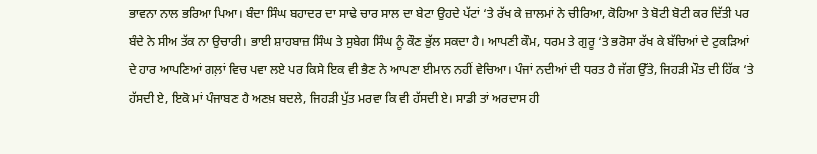ਭਾਵਨਾ ਨਾਲ ਭਰਿਆ ਪਿਆ। ਬੰਦਾ ਸਿੰਘ ਬਹਾਦਰ ਦਾ ਸਾਢੇ ਚਾਰ ਸਾਲ ਦਾ ਬੇਟਾ ਉਹਦੇ ਪੱਟਾਂ ‘ਤੇ ਰੱਖ ਕੇ ਜ਼ਾਲਮਾਂ ਨੇ ਚੀਰਿਆ, ਕੋਹਿਆ ਤੇ ਬੋਟੀ ਬੋਟੀ ਕਰ ਦਿੱਤੀ ਪਰ ਬੰਦੇ ਨੇ ਸੀਅ ਤੱਕ ਨਾ ਉਚਾਰੀ। ਭਾਈ ਸ਼ਾਹਬਾਜ਼ ਸਿੰਘ ਤੇ ਸੁਬੇਗ ਸਿੰਘ ਨੂੰ ਕੌਣ ਭੁੱਲ ਸਕਦਾ ਹੈ। ਆਪਣੀ ਕੌਮ, ਧਰਮ ਤੇ ਗੁਰੂ ‘ਤੇ ਭਰੋਸਾ ਰੱਖ ਕੇ ਬੱਚਿਆਂ ਦੇ ਟੁਕੜਿਆਂ ਦੇ ਹਾਰ ਆਪਣਿਆਂ ਗਲ਼ਾਂ ਵਿਚ ਪਵਾ ਲਏ ਪਰ ਕਿਸੇ ਇਕ ਵੀ ਭੈਣ ਨੇ ਆਪਣਾ ਈਮਾਨ ਨਹੀਂ ਵੇਚਿਆ। ਪੰਜਾਂ ਨਦੀਆਂ ਦੀ ਧਰਤ ਹੈ ਜੱਗ ਉੱਤੇ, ਜਿਹੜੀ ਮੌਤ ਦੀ ਹਿੱਕ ‘ਤੇ ਹੱਸਦੀ ਏ, ਇਕੋ ਮਾਂ ਪੰਜਾਬਣ ਹੈ ਅਣਖ਼ ਬਦਲੇ, ਜਿਹੜੀ ਪੁੱਤ ਮਰਵਾ ਕਿ ਵੀ ਹੱਸਦੀ ਏ। ਸਾਡੀ ਤਾਂ ਅਰਦਾਸ ਹੀ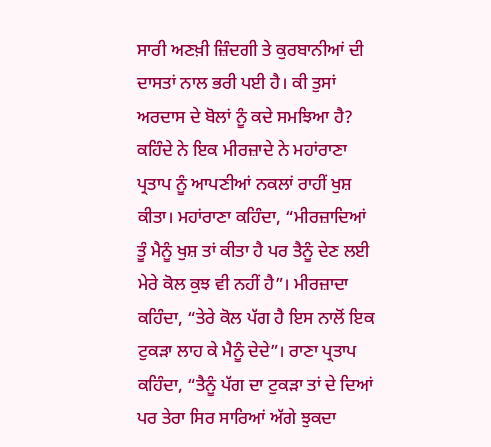ਸਾਰੀ ਅਣਖ਼ੀ ਜ਼ਿੰਦਗੀ ਤੇ ਕੁਰਬਾਨੀਆਂ ਦੀ ਦਾਸਤਾਂ ਨਾਲ ਭਰੀ ਪਈ ਹੈ। ਕੀ ਤੁਸਾਂ ਅਰਦਾਸ ਦੇ ਬੋਲਾਂ ਨੂੰ ਕਦੇ ਸਮਝਿਆ ਹੈ?
ਕਹਿੰਦੇ ਨੇ ਇਕ ਮੀਰਜ਼ਾਦੇ ਨੇ ਮਹਾਂਰਾਣਾ ਪ੍ਰਤਾਪ ਨੂੰ ਆਪਣੀਆਂ ਨਕਲਾਂ ਰਾਹੀਂ ਖੁਸ਼ ਕੀਤਾ। ਮਹਾਂਰਾਣਾ ਕਹਿੰਦਾ, “ਮੀਰਜ਼ਾਦਿਆਂ ਤੂੰ ਮੈਨੂੰ ਖੁਸ਼ ਤਾਂ ਕੀਤਾ ਹੈ ਪਰ ਤੈਨੂੰ ਦੇਣ ਲਈ ਮੇਰੇ ਕੋਲ ਕੁਝ ਵੀ ਨਹੀਂ ਹੈ”। ਮੀਰਜ਼ਾਦਾ ਕਹਿੰਦਾ, “ਤੇਰੇ ਕੋਲ ਪੱਗ ਹੈ ਇਸ ਨਾਲੋਂ ਇਕ ਟੁਕੜਾ ਲਾਹ ਕੇ ਮੈਨੂੰ ਦੇਦੇ”। ਰਾਣਾ ਪ੍ਰਤਾਪ ਕਹਿੰਦਾ, “ਤੈਨੂੰ ਪੱਗ ਦਾ ਟੁਕੜਾ ਤਾਂ ਦੇ ਦਿਆਂ ਪਰ ਤੇਰਾ ਸਿਰ ਸਾਰਿਆਂ ਅੱਗੇ ਝੁਕਦਾ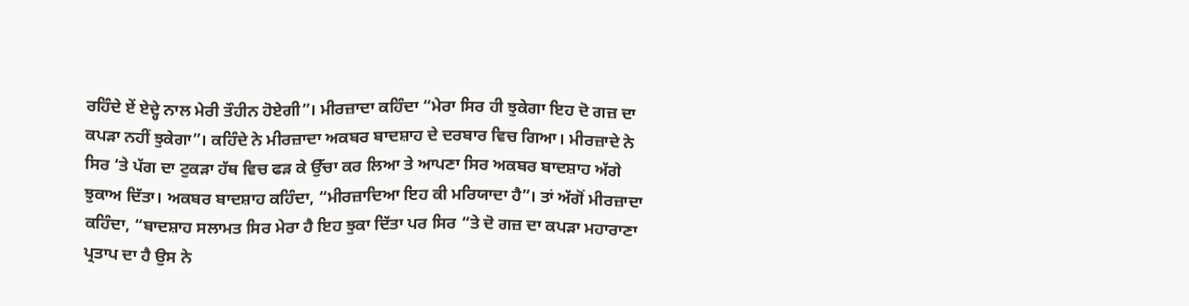ਰਹਿੰਦੇ ਏਂ ਏਦ੍ਹੇ ਨਾਲ ਮੇਰੀ ਤੌਹੀਨ ਹੋਏਗੀ”। ਮੀਰਜ਼ਾਦਾ ਕਹਿੰਦਾ “ਮੇਰਾ ਸਿਰ ਹੀ ਝੁਕੇਗਾ ਇਹ ਦੋ ਗਜ਼ ਦਾ ਕਪੜਾ ਨਹੀਂ ਝੁਕੇਗਾ”। ਕਹਿੰਦੇ ਨੇ ਮੀਰਜ਼ਾਦਾ ਅਕਬਰ ਬਾਦਸ਼ਾਹ ਦੇ ਦਰਬਾਰ ਵਿਚ ਗਿਆ। ਮੀਰਜ਼ਾਦੇ ਨੇ ਸਿਰ ‘ਤੇ ਪੱਗ ਦਾ ਟੁਕੜਾ ਹੱਥ ਵਿਚ ਫੜ ਕੇ ਉੱਚਾ ਕਰ ਲਿਆ ਤੇ ਆਪਣਾ ਸਿਰ ਅਕਬਰ ਬਾਦਸ਼ਾਹ ਅੱਗੇ ਝੁਕਾਅ ਦਿੱਤਾ। ਅਕਬਰ ਬਾਦਸ਼ਾਹ ਕਹਿੰਦਾ, “ਮੀਰਜ਼ਾਦਿਆ ਇਹ ਕੀ ਮਰਿਯਾਦਾ ਹੈ”। ਤਾਂ ਅੱਗੋਂ ਮੀਰਜ਼ਾਦਾ ਕਹਿੰਦਾ, “ਬਾਦਸ਼ਾਹ ਸਲਾਮਤ ਸਿਰ ਮੇਰਾ ਹੈ ਇਹ ਝੁਕਾ ਦਿੱਤਾ ਪਰ ਸਿਰ “ਤੇ ਦੋ ਗਜ਼ ਦਾ ਕਪੜਾ ਮਹਾਰਾਣਾ ਪ੍ਰਤਾਪ ਦਾ ਹੈ ਉਸ ਨੇ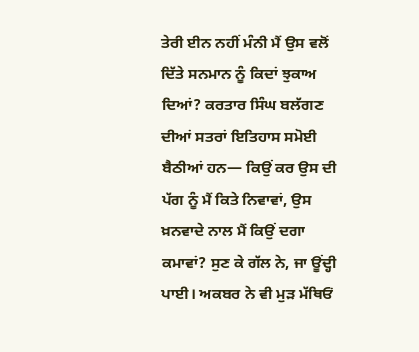ਤੇਰੀ ਈਨ ਨਹੀਂ ਮੰਨੀ ਮੈਂ ਉਸ ਵਲੋਂ ਦਿੱਤੇ ਸਨਮਾਨ ਨੂੰ ਕਿਦਾਂ ਝੁਕਾਅ ਦਿਆਂ? ਕਰਤਾਰ ਸਿੰਘ ਬਲੱਗਣ ਦੀਆਂ ਸਤਰਾਂ ਇਤਿਹਾਸ ਸਮੋਈ ਬੈਠੀਆਂ ਹਨ— ਕਿਉਂ ਕਰ ਉਸ ਦੀ ਪੱਗ ਨੂੰ ਮੈਂ ਕਿਤੇ ਨਿਵਾਵਾਂ, ਉਸ ਖ਼ਨਵਾਦੇ ਨਾਲ ਮੈਂ ਕਿਉਂ ਦਗਾ ਕਮਾਵਾਂ? ਸੁਣ ਕੇ ਗੱਲ ਨੇ, ਜਾ ਊਂਦ੍ਹੀ ਪਾਈ। ਅਕਬਰ ਨੇ ਵੀ ਮੁੜ ਮੱਥਿਓਂ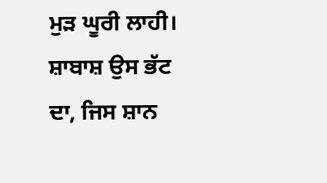ਮੁੜ ਘੂਰੀ ਲਾਹੀ। ਸ਼ਾਬਾਸ਼ ਉਸ ਭੱਟ ਦਾ, ਜਿਸ ਸ਼ਾਨ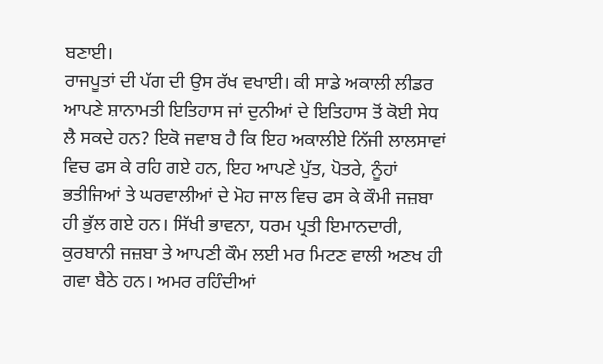ਬਣਾਈ।
ਰਾਜਪੂਤਾਂ ਦੀ ਪੱਗ ਦੀ ਉਸ ਰੱਖ ਵਖਾਈ। ਕੀ ਸਾਡੇ ਅਕਾਲੀ ਲੀਡਰ ਆਪਣੇ ਸ਼ਾਨਾਮਤੀ ਇਤਿਹਾਸ ਜਾਂ ਦੁਨੀਆਂ ਦੇ ਇਤਿਹਾਸ ਤੋਂ ਕੋਈ ਸੇਧ ਲੈ ਸਕਦੇ ਹਨ? ਇਕੋ ਜਵਾਬ ਹੈ ਕਿ ਇਹ ਅਕਾਲੀਏ ਨਿੱਜੀ ਲਾਲਸਾਵਾਂ ਵਿਚ ਫਸ ਕੇ ਰਹਿ ਗਏ ਹਨ, ਇਹ ਆਪਣੇ ਪੁੱਤ, ਪੋਤਰੇ, ਨੂੰਹਾਂ ਭਤੀਜਿਆਂ ਤੇ ਘਰਵਾਲੀਆਂ ਦੇ ਮੋਹ ਜਾਲ ਵਿਚ ਫਸ ਕੇ ਕੌਮੀ ਜਜ਼ਬਾ ਹੀ ਭੁੱਲ ਗਏ ਹਨ। ਸਿੱਖੀ ਭਾਵਨਾ, ਧਰਮ ਪ੍ਰਤੀ ਇਮਾਨਦਾਰੀ, ਕੁਰਬਾਨੀ ਜਜ਼ਬਾ ਤੇ ਆਪਣੀ ਕੌਮ ਲਈ ਮਰ ਮਿਟਣ ਵਾਲੀ ਅਣਖ ਹੀ ਗਵਾ ਬੈਠੇ ਹਨ। ਅਮਰ ਰਹਿੰਦੀਆਂ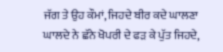ਜੱਗ ਤੇ ਉਹ ਕੌਮਾਂ, ਜਿਹਦੇ ਬੀਰ ਕਦੇ ਘਾਲਣਾ ਘਾਲਦੇ ਨੇ ਛੱਨੇ ਖੋਪਰੀ ਦੇ ਫੜ ਕੇ ਪੁੱਤ ਜਿਹਦੇ,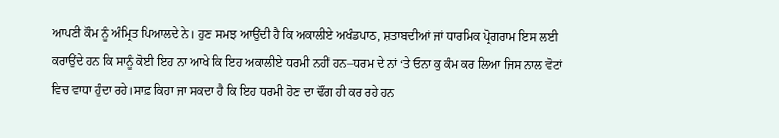ਆਪਣੀ ਕੌਮ ਨੂੰ ਅੰਮ੍ਰਿਤ ਪਿਆਲਦੇ ਨੇ। ਹੁਣ ਸਮਝ ਆਉਂਦੀ ਹੈ ਕਿ ਅਕਾਲੀਏ ਅਖੰਡਪਾਠ, ਸ਼ਤਾਬਦੀਆਂ ਜਾਂ ਧਾਰਮਿਕ ਪ੍ਰੋਗਰਾਮ ਇਸ ਲਈ ਕਰਾਉਂਦੇ ਹਨ ਕਿ ਸਾਨੂੰ ਕੋਈ ਇਹ ਨਾ ਆਖੇ ਕਿ ਇਹ ਅਕਾਲੀਏ ਧਰਮੀ ਨਹੀਂ ਹਨ–ਧਰਮ ਦੇ ਨਾਂ ‘ਤੇ ਓਨਾ ਕੁ ਕੰਮ ਕਰ ਲਿਆ ਜਿਸ ਨਾਲ ਵੋਟਾਂ ਵਿਚ ਵਾਧਾ ਹੁੰਦਾ ਰਹੇ।ਸਾਫ਼ ਕਿਹਾ ਜਾ ਸਕਦਾ ਹੈ ਕਿ ਇਹ ਧਰਮੀ ਹੋਣ ਦਾ ਢੌਂਗ ਹੀ ਕਰ ਰਹੇ ਹਨ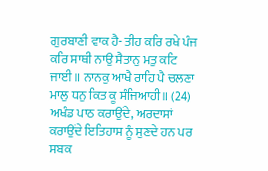ਗੁਰਬਾਣੀ ਵਾਕ ਹੈ- ਤੀਹ ਕਰਿ ਰਖੇ ਪੰਜ ਕਰਿ ਸਾਥੀ ਨਾਉ ਸੈਤਾਨੁ ਮਤੁ ਕਟਿ ਜਾਈ॥ ਨਾਨਕੁ ਆਖੈ ਰਾਹਿ ਪੈ ਚਲਣਾ ਮਾਲੁ ਧਨੁ ਕਿਤ ਕੂ ਸੰਜਿਆਹੀ॥ (24)
ਅਖੰਡ ਪਾਠ ਕਰਾਉਂਦੇ, ਅਰਦਾਸਾਂ ਕਰਾਉਂਦੇ ਇਤਿਹਾਸ ਨੂੰ ਸੁਣਦੇ ਹਨ ਪਰ ਸਬਕ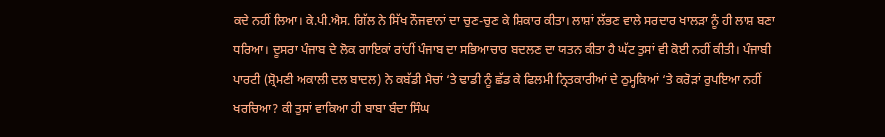ਕਦੇ ਨਹੀਂ ਲਿਆ। ਕੇ.ਪੀ.ਐਸ. ਗਿੱਲ ਨੇ ਸਿੱਖ ਨੌਜਵਾਨਾਂ ਦਾ ਚੁਣ-ਚੁਣ ਕੇ ਸ਼ਿਕਾਰ ਕੀਤਾ। ਲਾਸ਼ਾਂ ਲੱਭਣ ਵਾਲੇ ਸਰਦਾਰ ਖਾਲੜਾ ਨੂੰ ਹੀ ਲਾਸ਼ ਬਣਾ ਧਰਿਆ। ਦੂਸਰਾ ਪੰਜਾਬ ਦੇ ਲੋਕ ਗਾਇਕਾਂ ਰਾਂਹੀਂ ਪੰਜਾਬ ਦਾ ਸਭਿਆਚਾਰ ਬਦਲਣ ਦਾ ਯਤਨ ਕੀਤਾ ਹੈ ਘੱਟ ਤੁਸਾਂ ਵੀ ਕੋਈ ਨਹੀਂ ਕੀਤੀ। ਪੰਜਾਬੀ ਪਾਰਟੀ (ਸ਼੍ਰੋਮਣੀ ਅਕਾਲੀ ਦਲ ਬਾਦਲ) ਨੇ ਕਬੱਡੀ ਮੈਚਾਂ ‘ਤੇ ਢਾਡੀ ਨੂੰ ਛੱਡ ਕੇ ਫਿਲਮੀ ਨ੍ਰਿਤਕਾਰੀਆਂ ਦੇ ਠੁਮ੍ਹਕਿਆਂ ‘ਤੇ ਕਰੋੜਾਂ ਰੁਪਇਆ ਨਹੀਂ ਖਰਚਿਆ? ਕੀ ਤੁਸਾਂ ਵਾਕਿਆ ਹੀ ਬਾਬਾ ਬੰਦਾ ਸਿੰਘ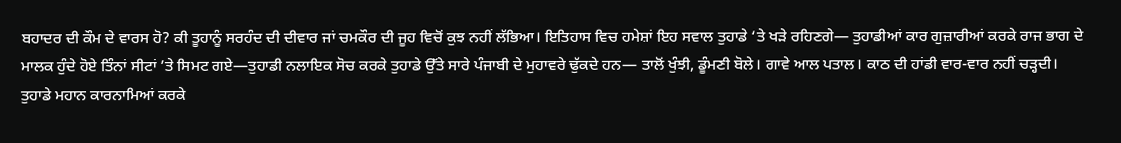ਬਹਾਦਰ ਦੀ ਕੌਮ ਦੇ ਵਾਰਸ ਹੋ? ਕੀ ਤੂਹਾਨੂੰ ਸਰਹੰਦ ਦੀ ਦੀਵਾਰ ਜਾਂ ਚਮਕੌਰ ਦੀ ਜੂਹ ਵਿਚੋਂ ਕੁਝ ਨਹੀਂ ਲੱਭਿਆ। ਇਤਿਹਾਸ ਵਿਚ ਹਮੇਸ਼ਾਂ ਇਹ ਸਵਾਲ ਤੁਹਾਡੇ ‘ਤੇ ਖੜੇ ਰਹਿਣਗੇ— ਤੁਹਾਡੀਆਂ ਕਾਰ ਗੁਜ਼ਾਰੀਆਂ ਕਰਕੇ ਰਾਜ ਭਾਗ ਦੇ ਮਾਲਕ ਹੁੰਦੇ ਹੋਏ ਤਿੰਨਾਂ ਸੀਟਾਂ ’ਤੇ ਸਿਮਟ ਗਏ—ਤੁਹਾਡੀ ਨਲਾਇਕ ਸੋਚ ਕਰਕੇ ਤੁਹਾਡੇ ਉੱਤੇ ਸਾਰੇ ਪੰਜਾਬੀ ਦੇ ਮੁਹਾਵਰੇ ਢੁੱਕਦੇ ਹਨ— ਤਾਲੋਂ ਖੁੰਝੀ, ਡੂੰਮਣੀ ਬੋਲੇ। ਗਾਵੇ ਆਲ ਪਤਾਲ। ਕਾਠ ਦੀ ਹਾਂਡੀ ਵਾਰ-ਵਾਰ ਨਹੀਂ ਚੜ੍ਹਦੀ।
ਤੁਹਾਡੇ ਮਹਾਨ ਕਾਰਨਾਮਿਆਂ ਕਰਕੇ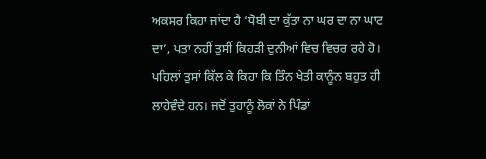ਅਕਸਰ ਕਿਹਾ ਜਾਂਦਾ ਹੈ ‘ਧੋਬੀ ਦਾ ਕੁੱਤਾ ਨਾ ਘਰ ਦਾ ਨਾ ਘਾਟ ਦਾ’, ਪਤਾ ਨਹੀਂ ਤੁਸੀਂ ਕਿਹੜੀ ਦੁਨੀਆਂ ਵਿਚ ਵਿਚਰ ਰਹੇ ਹੋ। ਪਹਿਲਾਂ ਤੁਸਾਂ ਕਿੱਲ ਕੇ ਕਿਹਾ ਕਿ ਤਿੰਨ ਖੇਤੀ ਕਾਨੂੰਨ ਬਹੁਤ ਹੀ ਲਾਹੇਵੰਦੇ ਹਨ। ਜਦੋਂ ਤੁਹਾਨੂੰ ਲੋਕਾਂ ਨੇ ਪਿੰਡਾਂ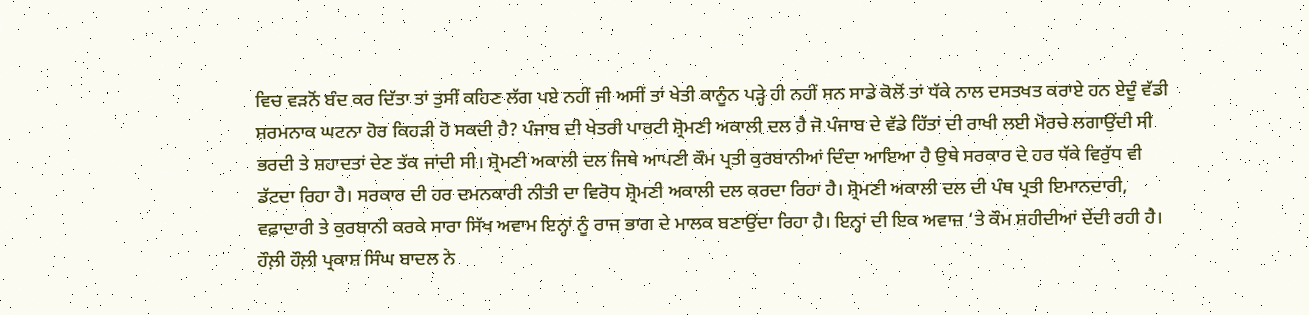ਵਿਚ ਵੜਨੋਂ ਬੰਦ ਕਰ ਦਿੱਤਾ ਤਾਂ ਤੁਸੀਂ ਕਹਿਣ ਲੱਗ ਪਏ ਨਹੀਂ ਜੀ ਅਸੀਂ ਤਾਂ ਖੇਤੀ ਕਾਨੂੰਨ ਪੜ੍ਹੇ ਹੀ ਨਹੀਂ ਸਨ ਸਾਡੇ ਕੋਲੋਂ ਤਾਂ ਧੱਕੇ ਨਾਲ ਦਸਤਖਤ ਕਰਾਏ ਹਨ ਏਦੂੰ ਵੱਡੀ ਸ਼ਰਮਨਾਕ ਘਟਨਾ ਹੋਰ ਕਿਹੜੀ ਹੋ ਸਕਦੀ ਹੈ? ਪੰਜਾਬ ਦੀ ਖੇਤਰੀ ਪਾਰਟੀ ਸ਼੍ਰੋਮਣੀ ਅਕਾਲੀ ਦਲ ਹੈ ਜੋ ਪੰਜਾਬ ਦੇ ਵੱਡੇ ਹਿੱਤਾਂ ਦੀ ਰਾਖੀ ਲਈ ਮੋਰਚੇ ਲਗਾਉਂਦੀ ਸੀ ਭਰਦੀ ਤੇ ਸ਼ਹਾਦਤਾਂ ਦੇਣ ਤੱਕ ਜਾਂਦੀ ਸੀ। ਸ਼੍ਰੋਮਣੀ ਅਕਾਲੀ ਦਲ ਜਿਥੇ ਆਪਣੀ ਕੌਮ ਪ੍ਰਤੀ ਕੁਰਬਾਨੀਆਂ ਦਿੰਦਾ ਆਇਆ ਹੈ ਉਥੇ ਸਰਕਾਰ ਦੇ ਹਰ ਧੱਕੇ ਵਿਰੁੱਧ ਵੀ ਡੱਟਦਾ ਰਿਹਾ ਹੈ। ਸਰਕਾਰ ਦੀ ਹਰ ਦਮਨਕਾਰੀ ਨੀਤੀ ਦਾ ਵਿਰੋਧ ਸ਼੍ਰੋਮਣੀ ਅਕਾਲੀ ਦਲ ਕਰਦਾ ਰਿਹਾ ਹੈ। ਸ਼੍ਰੋਮਣੀ ਅਕਾਲੀ ਦਲ ਦੀ ਪੰਥ ਪ੍ਰਤੀ ਇਮਾਨਦਾਰੀ, ਵਫ਼ਾਦਾਰੀ ਤੇ ਕੁਰਬਾਨੀ ਕਰਕੇ ਸਾਰਾ ਸਿੱਖ ਅਵਾਮ ਇਨ੍ਹਾਂ ਨੂੰ ਰਾਜ ਭਾਗ ਦੇ ਮਾਲਕ ਬਣਾਉਂਦਾ ਰਿਹਾ ਹੈ। ਇਨ੍ਹਾਂ ਦੀ ਇਕ ਅਵਾਜ਼ ‘ਤੇ ਕੌਮ ਸ਼ਹੀਦੀਆਂ ਦੇਂਦੀ ਰਹੀ ਹੈ।
ਹੌਲ਼ੀ ਹੌਲ਼ੀ ਪ੍ਰਕਾਸ਼ ਸਿੰਘ ਬਾਦਲ ਨੇ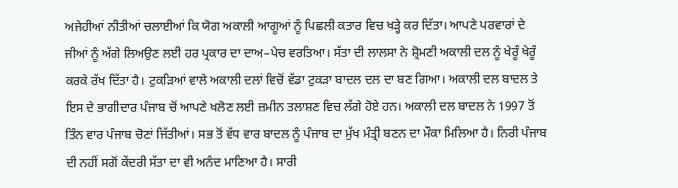ਅਜੇਹੀਆਂ ਨੀਤੀਆਂ ਚਲਾਈਆਂ ਕਿ ਯੋਗ ਅਕਾਲੀ ਆਗੂਆਂ ਨੂੰ ਪਿਛਲੀ ਕਤਾਰ ਵਿਚ ਖੜ੍ਹੇ ਕਰ ਦਿੱਤਾ। ਆਪਣੇ ਪਰਵਾਰਾਂ ਦੇ ਜੀਆਂ ਨੂੰ ਅੱਗੇ ਲਿਅਉਣ ਲਈ ਹਰ ਪ੍ਰਕਾਰ ਦਾ ਦਾਅ–ਪੇਚ ਵਰਤਿਆ। ਸੱਤਾ ਦੀ ਲਾਲਸਾ ਨੇ ਸ਼੍ਰੋਮਣੀ ਅਕਾਲੀ ਦਲ ਨੂੰ ਖੇਰੂੰ ਖੇਰੂੰ ਕਰਕੇ ਰੱਖ ਦਿੱਤਾ ਹੈ। ਟੁਕੜਿਆਂ ਵਾਲੇ ਅਕਾਲੀ ਦਲਾਂ ਵਿਚੋਂ ਵੱਡਾ ਟੁਕੜਾ ਬਾਦਲ ਦਲ ਦਾ ਬਣ ਗਿਆ। ਅਕਾਲੀ ਦਲ ਬਾਦਲ ਤੇ ਇਸ ਦੇ ਭਾਗੀਦਾਰ ਪੰਜਾਬ ਚੋਂ ਆਪਣੇ ਖਲੋਣ ਲਈ ਜ਼ਮੀਨ ਤਲਾਸ਼ਣ ਵਿਚ ਲੱਗੇ ਹੋਏ ਹਨ। ਅਕਾਲੀ ਦਲ ਬਾਦਲ ਨੇ 1997 ਤੋਂ ਤਿੰਨ ਵਾਰ ਪੰਜਾਬ ਚੋਣਾਂ ਜਿੱਤੀਆਂ। ਸਭ ਤੋਂ ਵੱਧ ਵਾਰ ਬਾਦਲ ਨੂੰ ਪੰਜਾਬ ਦਾ ਮੁੱਖ ਮੰਤ੍ਰੀ ਬਣਨ ਦਾ ਮੌਕਾ ਮਿਲਿਆ ਹੈ। ਨਿਰੀ ਪੰਜਾਬ ਦੀ ਨਹੀਂ ਸਗੋਂ ਕੇਂਦਰੀ ਸੱਤਾ ਦਾ ਵੀ ਅਨੰਦ ਮਾਣਿਆ ਹੈ। ਸਾਰੀ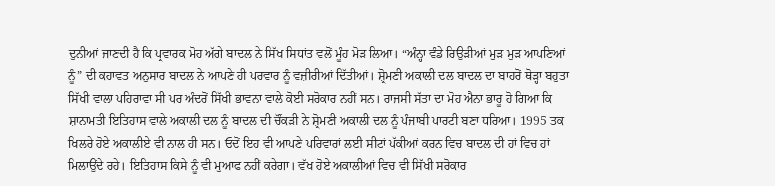ਦੁਨੀਆਂ ਜਾਣਦੀ ਹੈ ਕਿ ਪ੍ਰਵਾਰਕ ਮੋਹ ਅੱਗੇ ਬਾਦਲ ਨੇ ਸਿੱਖ ਸਿਧਾਂਤ ਵਲੋਂ ਮੂੰਹ ਮੋੜ ਲਿਆ। “ਅੰਨ੍ਹਾ ਵੰਡੇ ਰਿਉੜੀਆਂ ਮੁੜ ਮੁੜ ਆਪਣਿਆਂ ਨੂੰ” ਦੀ ਕਹਾਵਤ ਅਨੁਸਾਰ ਬਾਦਲ ਨੇ ਆਪਣੇ ਹੀ ਪਰਵਾਰ ਨੂੰ ਵਜ਼ੀਰੀਆਂ ਦਿੱਤੀਆਂ। ਸ਼੍ਰੋਮਣੀ ਅਕਾਲੀ ਦਲ ਬਾਦਲ ਦਾ ਬਾਹਰੋਂ ਥੋੜ੍ਹਾ ਬਹੁਤਾ ਸਿੱਖੀ ਵਾਲਾ ਪਹਿਰਾਵਾ ਸੀ ਪਰ ਅੰਦਰੋਂ ਸਿੱਖੀ ਭਾਵਨਾ ਵਾਲੇ ਕੋਈ ਸਰੋਕਾਰ ਨਹੀਂ ਸਨ। ਰਾਜਸੀ ਸੱਤਾ ਦਾ ਮੋਹ ਐਨਾ ਭਾਰੂ ਹੋ ਗਿਆ ਕਿ ਸ਼ਾਨਾਮਤੀ ਇਤਿਹਾਸ ਵਾਲੇ ਅਕਾਲੀ ਦਲ ਨੂੰ ਬਾਦਲ ਦੀ ਚੌਂਕੜੀ ਨੇ ਸ਼੍ਰੋਮਣੀ ਅਕਾਲੀ ਦਲ ਨੂੰ ਪੰਜਾਬੀ ਪਾਰਟੀ ਬਣਾ ਧਰਿਆ। 1995 ਤਕ ਖਿਲਰੇ ਹੋਏ ਅਕਾਲੀਏ ਵੀ ਨਾਲ ਹੀ ਸਨ। ਓਦੋਂ ਇਹ ਵੀ ਆਪਣੇ ਪਰਿਵਾਰਾਂ ਲਈ ਸੀਟਾਂ ਪੱਕੀਆਂ ਕਰਨ ਵਿਚ ਬਾਦਲ ਦੀ ਹਾਂ ਵਿਚ ਹਾਂ ਮਿਲਾਉਂਦੇ ਰਹੇ। ਇਤਿਹਾਸ ਕਿਸੇ ਨੂੰ ਵੀ ਮੁਆਫ ਨਹੀਂ ਕਰੇਗਾ। ਵੱਖ ਹੋਏ ਅਕਾਲੀਆਂ ਵਿਚ ਵੀ ਸਿੱਖੀ ਸਰੋਕਾਰ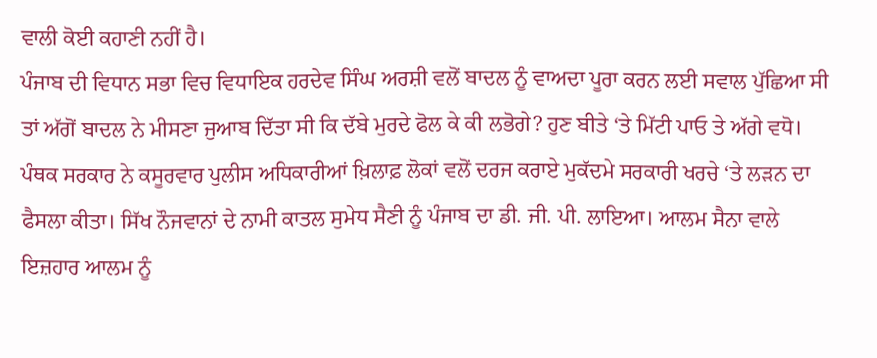ਵਾਲੀ ਕੋਈ ਕਹਾਣੀ ਨਹੀਂ ਹੈ।
ਪੰਜਾਬ ਦੀ ਵਿਧਾਨ ਸਭਾ ਵਿਚ ਵਿਧਾਇਕ ਹਰਦੇਵ ਸਿੰਘ ਅਰਸ਼ੀ ਵਲੋਂ ਬਾਦਲ ਨੂੰ ਵਾਅਦਾ ਪੂਰਾ ਕਰਨ ਲਈ ਸਵਾਲ ਪੁੱਛਿਆ ਸੀ ਤਾਂ ਅੱਗੋਂ ਬਾਦਲ ਨੇ ਮੀਸਣਾ ਜੁਆਬ ਦਿੱਤਾ ਸੀ ਕਿ ਦੱਬੇ ਮੁਰਦੇ ਫੋਲ ਕੇ ਕੀ ਲਭੋਗੇ? ਹੁਣ ਬੀਤੇ ‘ਤੇ ਮਿੱਟੀ ਪਾਓ ਤੇ ਅੱਗੇ ਵਧੋ। ਪੰਥਕ ਸਰਕਾਰ ਨੇ ਕਸੂਰਵਾਰ ਪੁਲੀਸ ਅਧਿਕਾਰੀਆਂ ਖ਼ਿਲਾਫ਼ ਲੋਕਾਂ ਵਲੋਂ ਦਰਜ ਕਰਾਏ ਮੁਕੱਦਮੇ ਸਰਕਾਰੀ ਖਰਚੇ ‘ਤੇ ਲੜਨ ਦਾ ਫੈਸਲਾ ਕੀਤਾ। ਸਿੱਖ ਨੌਜਵਾਨਾਂ ਦੇ ਨਾਮੀ ਕਾਤਲ ਸੁਮੇਧ ਸੈਣੀ ਨੂੰ ਪੰਜਾਬ ਦਾ ਡੀ. ਜੀ. ਪੀ. ਲਾਇਆ। ਆਲਮ ਸੈਨਾ ਵਾਲੇ ਇਜ਼ਹਾਰ ਆਲਮ ਨੂੰ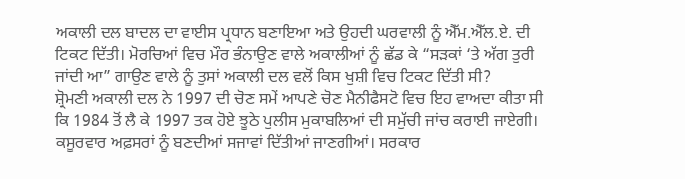ਅਕਾਲੀ ਦਲ ਬਾਦਲ ਦਾ ਵਾਈਸ ਪ੍ਰਧਾਨ ਬਣਾਇਆ ਅਤੇ ਉਹਦੀ ਘਰਵਾਲੀ ਨੂੰ ਐੱਮ.ਐੱਲ.ਏ. ਦੀ ਟਿਕਟ ਦਿੱਤੀ। ਮੋਰਚਿਆਂ ਵਿਚ ਮੌਰ ਭੰਨਾਉਣ ਵਾਲੇ ਅਕਾਲੀਆਂ ਨੂੰ ਛੱਡ ਕੇ “ਸੜਕਾਂ ‘ਤੇ ਅੱਗ ਤੁਰੀ ਜਾਂਦੀ ਆ” ਗਾਉਣ ਵਾਲੇ ਨੂੰ ਤੁਸਾਂ ਅਕਾਲੀ ਦਲ ਵਲੋਂ ਕਿਸ ਖੁਸ਼ੀ ਵਿਚ ਟਿਕਟ ਦਿੱਤੀ ਸੀ?
ਸ਼੍ਰੋਮਣੀ ਅਕਾਲੀ ਦਲ ਨੇ 1997 ਦੀ ਚੋਣ ਸਮੇਂ ਆਪਣੇ ਚੋਣ ਮੈਨੀਫੈਸਟੋ ਵਿਚ ਇਹ ਵਾਅਦਾ ਕੀਤਾ ਸੀ ਕਿ 1984 ਤੋਂ ਲੈ ਕੇ 1997 ਤਕ ਹੋਏ ਝੂਠੇ ਪੁਲੀਸ ਮੁਕਾਬਲਿਆਂ ਦੀ ਸਮੁੱਚੀ ਜਾਂਚ ਕਰਾਈ ਜਾਏਗੀ। ਕਸੂਰਵਾਰ ਅਫ਼ਸਰਾਂ ਨੂੰ ਬਣਦੀਆਂ ਸਜਾਵਾਂ ਦਿੱਤੀਆਂ ਜਾਣਗੀਆਂ। ਸਰਕਾਰ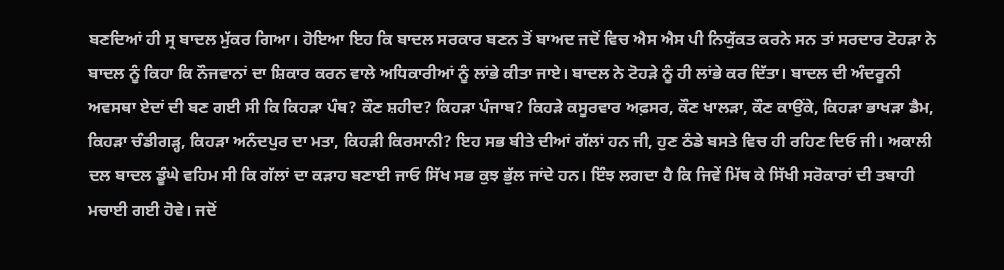ਬਣਦਿਆਂ ਹੀ ਸ੍ਰ ਬਾਦਲ ਮੁੱਕਰ ਗਿਆ। ਹੋਇਆ ਇਹ ਕਿ ਬਾਦਲ ਸਰਕਾਰ ਬਣਨ ਤੋਂ ਬਾਅਦ ਜਦੋਂ ਵਿਚ ਐਸ ਐਸ ਪੀ ਨਿਯੁੱਕਤ ਕਰਨੇ ਸਨ ਤਾਂ ਸਰਦਾਰ ਟੋਹੜਾ ਨੇ ਬਾਦਲ ਨੂੰ ਕਿਹਾ ਕਿ ਨੌਜਵਾਨਾਂ ਦਾ ਸ਼ਿਕਾਰ ਕਰਨ ਵਾਲੇ ਅਧਿਕਾਰੀਆਂ ਨੂੰ ਲਾਂਭੇ ਕੀਤਾ ਜਾਏ। ਬਾਦਲ ਨੇ ਟੋਹੜੇ ਨੂੰ ਹੀ ਲਾਂਭੇ ਕਰ ਦਿੱਤਾ। ਬਾਦਲ ਦੀ ਅੰਦਰੂਨੀ ਅਵਸਥਾ ਏਦਾਂ ਦੀ ਬਣ ਗਈ ਸੀ ਕਿ ਕਿਹੜਾ ਪੰਥ? ਕੌਣ ਸ਼ਹੀਦ? ਕਿਹੜਾ ਪੰਜਾਬ? ਕਿਹੜੇ ਕਸੂਰਵਾਰ ਅਫ਼ਸਰ, ਕੌਣ ਖਾਲੜਾ, ਕੌਣ ਕਾਉਂਕੇ, ਕਿਹੜਾ ਭਾਖੜਾ ਡੈਮ, ਕਿਹੜਾ ਚੰਡੀਗੜ੍ਹ, ਕਿਹੜਾ ਅਨੰਦਪੁਰ ਦਾ ਮਤਾ, ਕਿਹੜੀ ਕਿਰਸਾਨੀ? ਇਹ ਸਭ ਬੀਤੇ ਦੀਆਂ ਗੱਲਾਂ ਹਨ ਜੀ, ਹੁਣ ਠੰਡੇ ਬਸਤੇ ਵਿਚ ਹੀ ਰਹਿਣ ਦਿਓ ਜੀ। ਅਕਾਲੀ ਦਲ ਬਾਦਲ ਡੂੰਘੇ ਵਹਿਮ ਸੀ ਕਿ ਗੱਲਾਂ ਦਾ ਕੜਾਹ ਬਣਾਈ ਜਾਓ ਸਿੱਖ ਸਭ ਕੁਝ ਭੁੱਲ ਜਾਂਦੇ ਹਨ। ਇੰਝ ਲਗਦਾ ਹੈ ਕਿ ਜਿਵੇਂ ਮਿੱਥ ਕੇ ਸਿੱਖੀ ਸਰੋਕਾਰਾਂ ਦੀ ਤਬਾਹੀ ਮਚਾਈ ਗਈ ਹੋਵੇ। ਜਦੋਂ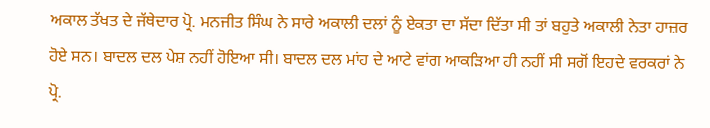ਅਕਾਲ ਤੱਖਤ ਦੇ ਜੱਥੇਦਾਰ ਪ੍ਰੋ. ਮਨਜੀਤ ਸਿੰਘ ਨੇ ਸਾਰੇ ਅਕਾਲੀ ਦਲਾਂ ਨੂੰ ਏਕਤਾ ਦਾ ਸੱਦਾ ਦਿੱਤਾ ਸੀ ਤਾਂ ਬਹੁਤੇ ਅਕਾਲੀ ਨੇਤਾ ਹਾਜ਼ਰ ਹੋਏ ਸਨ। ਬਾਦਲ ਦਲ ਪੇਸ਼ ਨਹੀਂ ਹੋਇਆ ਸੀ। ਬਾਦਲ ਦਲ ਮਾਂਹ ਦੇ ਆਟੇ ਵਾਂਗ ਆਕੜਿਆ ਹੀ ਨਹੀਂ ਸੀ ਸਗੋਂ ਇਹਦੇ ਵਰਕਰਾਂ ਨੇ ਪ੍ਰੋ.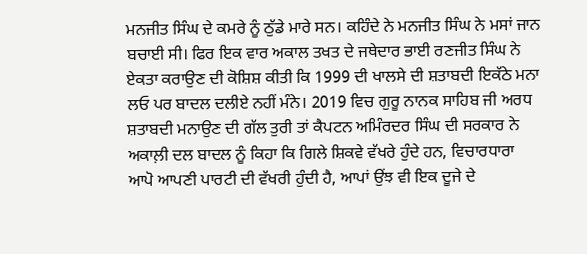ਮਨਜੀਤ ਸਿੰਘ ਦੇ ਕਮਰੇ ਨੂੰ ਠੁੱਡੇ ਮਾਰੇ ਸਨ। ਕਹਿੰਦੇ ਨੇ ਮਨਜੀਤ ਸਿੰਘ ਨੇ ਮਸਾਂ ਜਾਨ ਬਚਾਈ ਸੀ। ਫਿਰ ਇਕ ਵਾਰ ਅਕਾਲ ਤਖਤ ਦੇ ਜਥੇਦਾਰ ਭਾਈ ਰਣਜੀਤ ਸਿੰਘ ਨੇ ਏਕਤਾ ਕਰਾਉਣ ਦੀ ਕੋਸ਼ਿਸ਼ ਕੀਤੀ ਕਿ 1999 ਦੀ ਖਾਲਸੇ ਦੀ ਸ਼ਤਾਬਦੀ ਇਕੱਠੇ ਮਨਾ ਲਓ ਪਰ ਬਾਦਲ ਦਲੀਏ ਨਹੀਂ ਮੰਨੇ। 2019 ਵਿਚ ਗੁਰੂ ਨਾਨਕ ਸਾਹਿਬ ਜੀ ਅਰਧ ਸ਼ਤਾਬਦੀ ਮਨਾਉਣ ਦੀ ਗੱਲ ਤੁਰੀ ਤਾਂ ਕੈਪਟਨ ਅਮਿੰਰਦਰ ਸਿੰਘ ਦੀ ਸਰਕਾਰ ਨੇ ਅਕਾਲ਼ੀ ਦਲ ਬਾਦਲ ਨੂੰ ਕਿਹਾ ਕਿ ਗਿਲੇ ਸ਼ਿਕਵੇ ਵੱਖਰੇ ਹੁੰਦੇ ਹਨ, ਵਿਚਾਰਧਾਰਾ ਆਪੋ ਆਪਣੀ ਪਾਰਟੀ ਦੀ ਵੱਖਰੀ ਹੁੰਦੀ ਹੈ, ਆਪਾਂ ਉਂਝ ਵੀ ਇਕ ਦੂਜੇ ਦੇ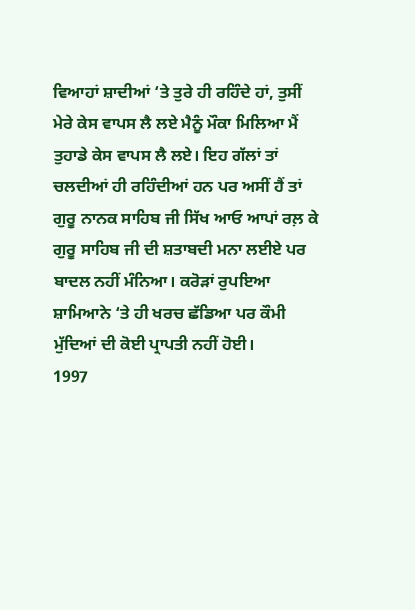ਵਿਆਹਾਂ ਸ਼ਾਦੀਆਂ ‘ਤੇ ਤੁਰੇ ਹੀ ਰਹਿੰਦੇ ਹਾਂ, ਤੁਸੀਂ ਮੇਰੇ ਕੇਸ ਵਾਪਸ ਲੈ ਲਏ ਮੈਨੂੰ ਮੌਕਾ ਮਿਲਿਆ ਮੈਂ ਤੁਹਾਡੇ ਕੇਸ ਵਾਪਸ ਲੈ ਲਏ। ਇਹ ਗੱਲਾਂ ਤਾਂ ਚਲਦੀਆਂ ਹੀ ਰਹਿੰਦੀਆਂ ਹਨ ਪਰ ਅਸੀਂ ਹੈਂ ਤਾਂ ਗੁਰੂ ਨਾਨਕ ਸਾਹਿਬ ਜੀ ਸਿੱਖ ਆਓ ਆਪਾਂ ਰਲ਼ ਕੇ ਗੁਰੂ ਸਾਹਿਬ ਜੀ ਦੀ ਸ਼ਤਾਬਦੀ ਮਨਾ ਲਈਏ ਪਰ ਬਾਦਲ ਨਹੀਂ ਮੰਨਿਆ। ਕਰੋੜਾਂ ਰੁਪਇਆ ਸ਼ਾਮਿਆਨੇ ‘ਤੇ ਹੀ ਖਰਚ ਛੱਡਿਆ ਪਰ ਕੌਮੀ ਮੁੱਦਿਆਂ ਦੀ ਕੋਈ ਪ੍ਰਾਪਤੀ ਨਹੀਂ ਹੋਈ।
1997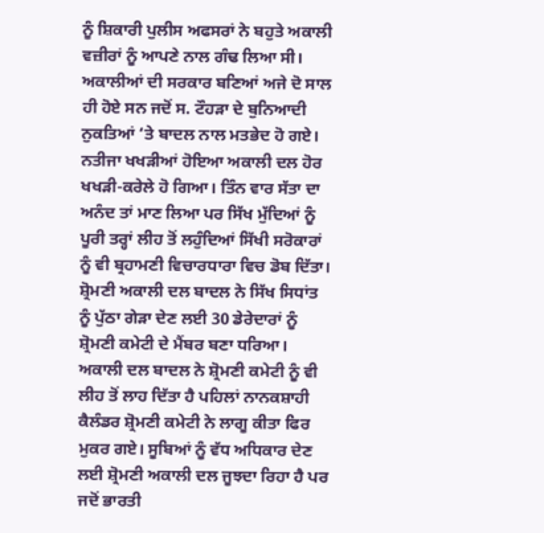ਨੂੰ ਸ਼ਿਕਾਰੀ ਪੁਲੀਸ ਅਫਸਰਾਂ ਨੇ ਬਹੁਤੇ ਅਕਾਲੀ ਵਜ਼ੀਰਾਂ ਨੂੰ ਆਪਣੇ ਨਾਲ ਗੰਢ ਲਿਆ ਸੀ। ਅਕਾਲੀਆਂ ਦੀ ਸਰਕਾਰ ਬਣਿਆਂ ਅਜੇ ਦੋ ਸਾਲ ਹੀ ਹੋਏ ਸਨ ਜਦੋਂ ਸ. ਟੌਹੜਾ ਦੇ ਬੁਨਿਆਦੀ ਨੁਕਤਿਆਂ ‘ਤੇ ਬਾਦਲ ਨਾਲ ਮਤਭੇਦ ਹੋ ਗਏ। ਨਤੀਜਾ ਖਖੜੀਆਂ ਹੋਇਆ ਅਕਾਲੀ ਦਲ ਹੋਰ ਖਖੜੀ-ਕਰੇਲੇ ਹੋ ਗਿਆ। ਤਿੰਨ ਵਾਰ ਸੱਤਾ ਦਾ ਅਨੰਦ ਤਾਂ ਮਾਣ ਲਿਆ ਪਰ ਸਿੱਖ ਮੁੱਦਿਆਂ ਨੂੰ ਪੂਰੀ ਤਰ੍ਹਾਂ ਲੀਹ ਤੋਂ ਲਹੁੰਦਿਆਂ ਸਿੱਖੀ ਸਰੋਕਾਰਾਂ ਨੂੰ ਵੀ ਬ੍ਰਹਾਮਣੀ ਵਿਚਾਰਧਾਰਾ ਵਿਚ ਡੋਬ ਦਿੱਤਾ। ਸ਼੍ਰੋਮਣੀ ਅਕਾਲੀ ਦਲ ਬਾਦਲ ਨੇ ਸਿੱਖ ਸਿਧਾਂਤ ਨੂੰ ਪੁੱਠਾ ਗੇੜਾ ਦੇਣ ਲਈ 30 ਡੇਰੇਦਾਰਾਂ ਨੂੰ ਸ਼੍ਰੋਮਣੀ ਕਮੇਟੀ ਦੇ ਮੈਂਬਰ ਬਣਾ ਧਰਿਆ। ਅਕਾਲੀ ਦਲ ਬਾਦਲ ਨੇ ਸ਼੍ਰੋਮਣੀ ਕਮੇਟੀ ਨੂੰ ਵੀ ਲੀਹ ਤੋਂ ਲਾਹ ਦਿੱਤਾ ਹੈ ਪਹਿਲਾਂ ਨਾਨਕਸ਼ਾਹੀ ਕੈਲੰਡਰ ਸ਼੍ਰੋਮਣੀ ਕਮੇਟੀ ਨੇ ਲਾਗੂ ਕੀਤਾ ਫਿਰ ਮੁਕਰ ਗਏ। ਸੂਬਿਆਂ ਨੂੰ ਵੱਧ ਅਧਿਕਾਰ ਦੇਣ ਲਈ ਸ਼੍ਰੋਮਣੀ ਅਕਾਲੀ ਦਲ ਜੂਝਦਾ ਰਿਹਾ ਹੈ ਪਰ ਜਦੋਂ ਭਾਰਤੀ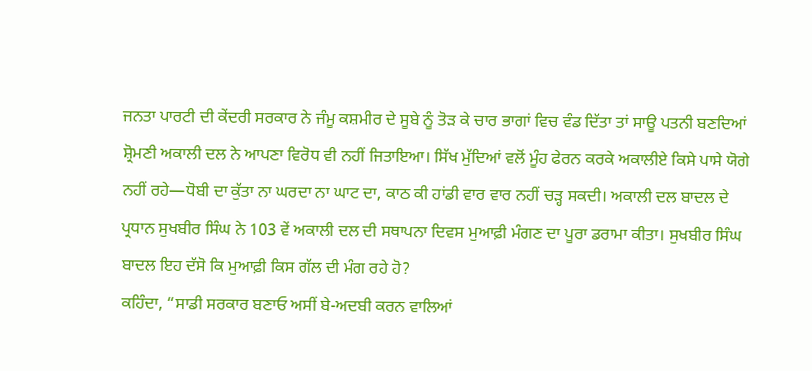ਜਨਤਾ ਪਾਰਟੀ ਦੀ ਕੇਂਦਰੀ ਸਰਕਾਰ ਨੇ ਜੰਮੂ ਕਸ਼ਮੀਰ ਦੇ ਸੂਬੇ ਨੂੰ ਤੋੜ ਕੇ ਚਾਰ ਭਾਗਾਂ ਵਿਚ ਵੰਡ ਦਿੱਤਾ ਤਾਂ ਸਾਊ ਪਤਨੀ ਬਣਦਿਆਂ ਸ਼੍ਰੋਮਣੀ ਅਕਾਲੀ ਦਲ ਨੇ ਆਪਣਾ ਵਿਰੋਧ ਵੀ ਨਹੀਂ ਜਿਤਾਇਆ। ਸਿੱਖ ਮੁੱਦਿਆਂ ਵਲੋਂ ਮੂੰਹ ਫੇਰਨ ਕਰਕੇ ਅਕਾਲੀਏ ਕਿਸੇ ਪਾਸੇ ਯੋਗੇ ਨਹੀਂ ਰਹੇ—ਧੋਬੀ ਦਾ ਕੁੱਤਾ ਨਾ ਘਰਦਾ ਨਾ ਘਾਟ ਦਾ, ਕਾਠ ਕੀ ਹਾਂਡੀ ਵਾਰ ਵਾਰ ਨਹੀਂ ਚੜ੍ਹ ਸਕਦੀ। ਅਕਾਲੀ ਦਲ ਬਾਦਲ ਦੇ ਪ੍ਰਧਾਨ ਸੁਖਬੀਰ ਸਿੰਘ ਨੇ 103 ਵੇਂ ਅਕਾਲੀ ਦਲ ਦੀ ਸਥਾਪਨਾ ਦਿਵਸ ਮੁਆਫ਼ੀ ਮੰਗਣ ਦਾ ਪੂਰਾ ਡਰਾਮਾ ਕੀਤਾ। ਸੁਖਬੀਰ ਸਿੰਘ ਬਾਦਲ ਇਹ ਦੱਸੋ ਕਿ ਮੁਆਫ਼ੀ ਕਿਸ ਗੱਲ ਦੀ ਮੰਗ ਰਹੇ ਹੋ?
ਕਹਿੰਦਾ, “ਸਾਡੀ ਸਰਕਾਰ ਬਣਾਓ ਅਸੀਂ ਬੇ-ਅਦਬੀ ਕਰਨ ਵਾਲਿਆਂ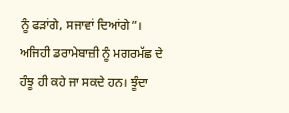ਨੂੰ ਫੜਾਂਗੇ, ਸਜਾਵਾਂ ਦਿਆਂਗੇ”। ਅਜਿਹੀ ਡਰਾਮੇਬਾਜ਼ੀ ਨੂੰ ਮਗਰਮੱਛ ਦੇ ਹੰਝੂ ਹੀ ਕਹੇ ਜਾ ਸਕਦੇ ਹਨ। ਝੂੰਦਾ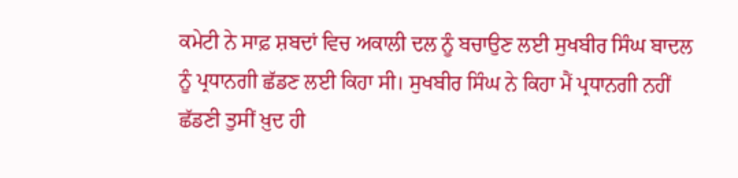ਕਮੇਟੀ ਨੇ ਸਾਫ਼ ਸ਼ਬਦਾਂ ਵਿਚ ਅਕਾਲੀ ਦਲ ਨੂੰ ਬਚਾਉਣ ਲਈ ਸੁਖਬੀਰ ਸਿੰਘ ਬਾਦਲ ਨੂੰ ਪ੍ਰਧਾਨਗੀ ਛੱਡਣ ਲਈ ਕਿਹਾ ਸੀ। ਸੁਖਬੀਰ ਸਿੰਘ ਨੇ ਕਿਹਾ ਮੈਂ ਪ੍ਰਧਾਨਗੀ ਨਹੀਂ ਛੱਡਣੀ ਤੁਸੀਂ ਖ਼ੁਦ ਹੀ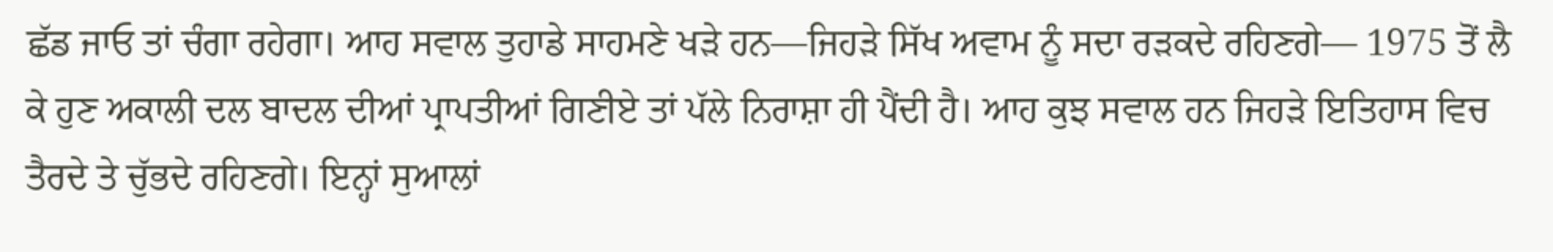ਛੱਡ ਜਾਓ ਤਾਂ ਚੰਗਾ ਰਹੇਗਾ। ਆਹ ਸਵਾਲ ਤੁਹਾਡੇ ਸਾਹਮਣੇ ਖੜੇ ਹਨ—ਜਿਹੜੇ ਸਿੱਖ ਅਵਾਮ ਨੂੰ ਸਦਾ ਰੜਕਦੇ ਰਹਿਣਗੇ— 1975 ਤੋਂ ਲੈ ਕੇ ਹੁਣ ਅਕਾਲੀ ਦਲ ਬਾਦਲ ਦੀਆਂ ਪ੍ਰਾਪਤੀਆਂ ਗਿਣੀਏ ਤਾਂ ਪੱਲੇ ਨਿਰਾਸ਼ਾ ਹੀ ਪੈਂਦੀ ਹੈ। ਆਹ ਕੁਝ ਸਵਾਲ ਹਨ ਜਿਹੜੇ ਇਤਿਹਾਸ ਵਿਚ ਤੈਰਦੇ ਤੇ ਚੁੱਭਦੇ ਰਹਿਣਗੇ। ਇਨ੍ਹਾਂ ਸੁਆਲਾਂ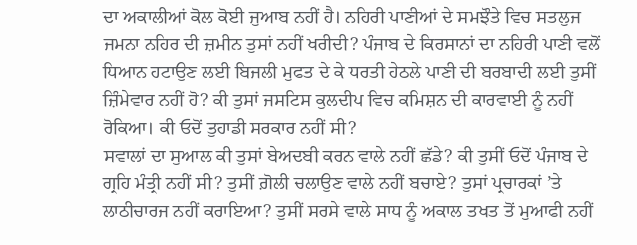ਦਾ ਅਕਾਲੀਆਂ ਕੋਲ ਕੋਈ ਜੁਆਬ ਨਹੀਂ ਹੈ। ਨਹਿਰੀ ਪਾਣੀਆਂ ਦੇ ਸਮਝੌਤੇ ਵਿਚ ਸਤਲੁਜ ਜਮਨਾ ਨਹਿਰ ਦੀ ਜ਼ਮੀਨ ਤੁਸਾਂ ਨਹੀਂ ਖਰੀਦੀ? ਪੰਜਾਬ ਦੇ ਕਿਰਸਾਨਾਂ ਦਾ ਨਹਿਰੀ ਪਾਣੀ ਵਲੋਂ ਧਿਆਨ ਹਟਾਉਣ ਲਈ ਬਿਜਲੀ ਮੁਫਤ ਦੇ ਕੇ ਧਰਤੀ ਹੇਠਲੇ ਪਾਣੀ ਦੀ ਬਰਬਾਦੀ ਲਈ ਤੁਸੀਂ ਜ਼ਿੰਮੇਵਾਰ ਨਹੀਂ ਹੋ? ਕੀ ਤੁਸਾਂ ਜਸਟਿਸ ਕੁਲਦੀਪ ਵਿਚ ਕਮਿਸ਼ਨ ਦੀ ਕਾਰਵਾਈ ਨੂੰ ਨਹੀਂ ਰੋਕਿਆ। ਕੀ ਓਦੋਂ ਤੁਹਾਡੀ ਸਰਕਾਰ ਨਹੀਂ ਸੀ?
ਸਵਾਲਾਂ ਦਾ ਸੁਆਲ ਕੀ ਤੁਸਾਂ ਬੇਅਦਬੀ ਕਰਨ ਵਾਲੇ ਨਹੀਂ ਛੱਡੇ? ਕੀ ਤੁਸੀਂ ਓਦੋਂ ਪੰਜਾਬ ਦੇ ਗ੍ਰਹਿ ਮੰਤ੍ਰੀ ਨਹੀਂ ਸੀ? ਤੁਸੀਂ ਗ਼ੋਲੀ ਚਲਾਉਣ ਵਾਲੇ ਨਹੀਂ ਬਚਾਏ? ਤੁਸਾਂ ਪ੍ਰਚਾਰਕਾਂ ’ਤੇ ਲਾਠੀਚਾਰਜ ਨਹੀਂ ਕਰਾਇਆ? ਤੁਸੀਂ ਸਰਸੇ ਵਾਲੇ ਸਾਧ ਨੂੰ ਅਕਾਲ ਤਖਤ ਤੋਂ ਮੁਆਫੀ ਨਹੀਂ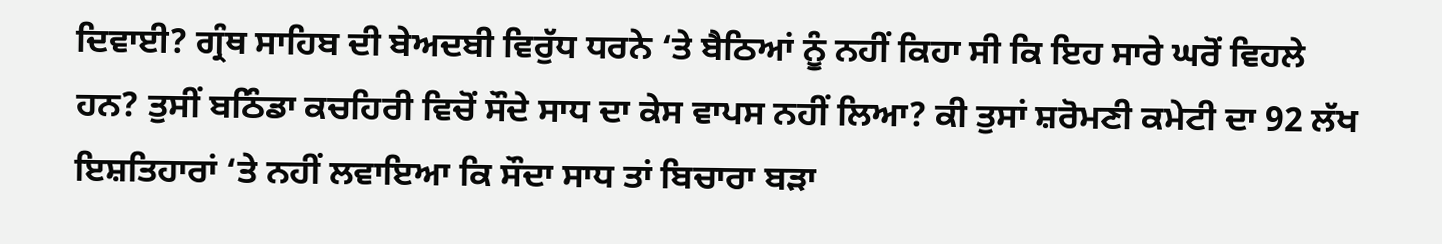ਦਿਵਾਈ? ਗ੍ਰੰਥ ਸਾਹਿਬ ਦੀ ਬੇਅਦਬੀ ਵਿਰੁੱਧ ਧਰਨੇ ‘ਤੇ ਬੈਠਿਆਂ ਨੂੰ ਨਹੀਂ ਕਿਹਾ ਸੀ ਕਿ ਇਹ ਸਾਰੇ ਘਰੋਂ ਵਿਹਲੇ ਹਨ? ਤੁਸੀਂ ਬਠਿੰਡਾ ਕਚਹਿਰੀ ਵਿਚੋਂ ਸੌਦੇ ਸਾਧ ਦਾ ਕੇਸ ਵਾਪਸ ਨਹੀਂ ਲਿਆ? ਕੀ ਤੁਸਾਂ ਸ਼ਰੋਮਣੀ ਕਮੇਟੀ ਦਾ 92 ਲੱਖ ਇਸ਼ਤਿਹਾਰਾਂ ‘ਤੇ ਨਹੀਂ ਲਵਾਇਆ ਕਿ ਸੌਦਾ ਸਾਧ ਤਾਂ ਬਿਚਾਰਾ ਬੜਾ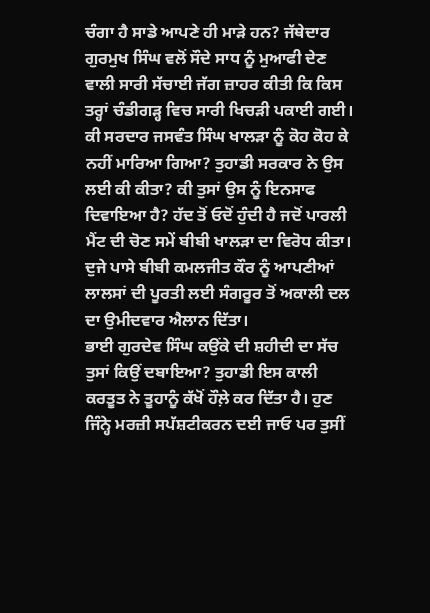ਚੰਗਾ ਹੈ ਸਾਡੇ ਆਪਣੇ ਹੀ ਮਾੜੇ ਹਨ? ਜੱਥੇਦਾਰ ਗੁਰਮੁਖ ਸਿੰਘ ਵਲੋਂ ਸੌਦੇ ਸਾਧ ਨੂੰ ਮੁਆਫੀ ਦੇਣ ਵਾਲੀ ਸਾਰੀ ਸੱਚਾਈ ਜੱਗ ਜ਼ਾਹਰ ਕੀਤੀ ਕਿ ਕਿਸ ਤਰ੍ਹਾਂ ਚੰਡੀਗੜ੍ਹ ਵਿਚ ਸਾਰੀ ਖਿਚੜੀ ਪਕਾਈ ਗਈ। ਕੀ ਸਰਦਾਰ ਜਸਵੰਤ ਸਿੰਘ ਖਾਲੜਾ ਨੂੰ ਕੋਹ ਕੋਹ ਕੇ ਨਹੀਂ ਮਾਰਿਆ ਗਿਆ? ਤੁਹਾਡੀ ਸਰਕਾਰ ਨੇ ਉਸ ਲਈ ਕੀ ਕੀਤਾ? ਕੀ ਤੁਸਾਂ ਉਸ ਨੂੰ ਇਨਸਾਫ ਦਿਵਾਇਆ ਹੈ? ਹੱਦ ਤੋਂ ਓਦੋਂ ਹੁੰਦੀ ਹੈ ਜਦੋਂ ਪਾਰਲੀ ਮੈਂਟ ਦੀ ਚੋਣ ਸਮੇਂ ਬੀਬੀ ਖਾਲੜਾ ਦਾ ਵਿਰੋਧ ਕੀਤਾ। ਦੁਜੇ ਪਾਸੇ ਬੀਬੀ ਕਮਲਜੀਤ ਕੌਰ ਨੂੰ ਆਪਣੀਆਂ ਲਾਲਸਾਂ ਦੀ ਪੂਰਤੀ ਲਈ ਸੰਗਰੂਰ ਤੋਂ ਅਕਾਲੀ ਦਲ ਦਾ ਉਮੀਦਵਾਰ ਐਲਾਨ ਦਿੱਤਾ।
ਭਾਈ ਗੁਰਦੇਵ ਸਿੰਘ ਕਉਂਕੇ ਦੀ ਸ਼ਹੀਦੀ ਦਾ ਸੱਚ ਤੁਸਾਂ ਕਿਉਂ ਦਬਾਇਆ? ਤੁਹਾਡੀ ਇਸ ਕਾਲੀ ਕਰਤੂਤ ਨੇ ਤੂਹਾਨੂੰ ਕੱਖੋਂ ਹੌਲ਼ੇ ਕਰ ਦਿੱਤਾ ਹੈ। ਹੁਣ ਜਿੰਨ੍ਹੇ ਮਰਜ਼ੀ ਸਪੱਸ਼ਟੀਕਰਨ ਦਈ ਜਾਓ ਪਰ ਤੁਸੀਂ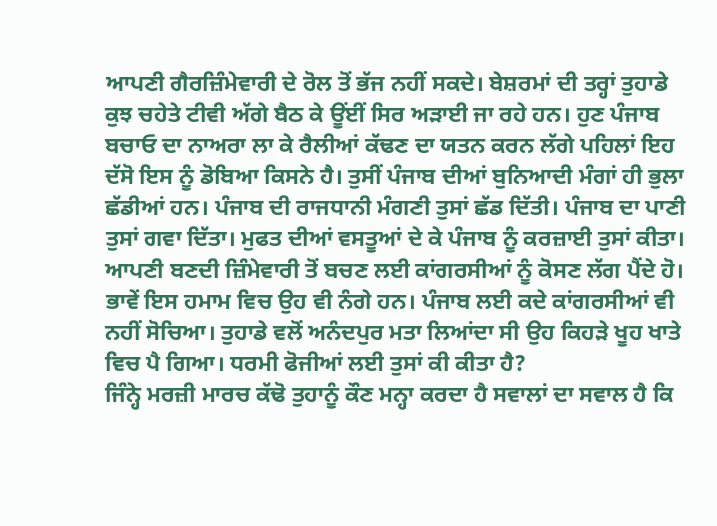ਆਪਣੀ ਗੈਰਜ਼ਿੰਮੇਵਾਰੀ ਦੇ ਰੋਲ ਤੋਂ ਭੱਜ ਨਹੀਂ ਸਕਦੇ। ਬੇਸ਼ਰਮਾਂ ਦੀ ਤਰ੍ਹਾਂ ਤੁਹਾਡੇ ਕੁਝ ਚਹੇਤੇ ਟੀਵੀ ਅੱਗੇ ਬੈਠ ਕੇ ਊਂਈਂ ਸਿਰ ਅੜਾਈ ਜਾ ਰਹੇ ਹਨ। ਹੁਣ ਪੰਜਾਬ ਬਚਾਓ ਦਾ ਨਾਅਰਾ ਲਾ ਕੇ ਰੈਲੀਆਂ ਕੱਢਣ ਦਾ ਯਤਨ ਕਰਨ ਲੱਗੇ ਪਹਿਲਾਂ ਇਹ ਦੱਸੋ ਇਸ ਨੂੰ ਡੋਬਿਆ ਕਿਸਨੇ ਹੈ। ਤੁਸੀਂ ਪੰਜਾਬ ਦੀਆਂ ਬੁਨਿਆਦੀ ਮੰਗਾਂ ਹੀ ਭੁਲਾ ਛੱਡੀਆਂ ਹਨ। ਪੰਜਾਬ ਦੀ ਰਾਜਧਾਨੀ ਮੰਗਣੀ ਤੁਸਾਂ ਛੱਡ ਦਿੱਤੀ। ਪੰਜਾਬ ਦਾ ਪਾਣੀ ਤੁਸਾਂ ਗਵਾ ਦਿੱਤਾ। ਮੁਫਤ ਦੀਆਂ ਵਸਤੂਆਂ ਦੇ ਕੇ ਪੰਜਾਬ ਨੂੰ ਕਰਜ਼ਾਈ ਤੁਸਾਂ ਕੀਤਾ। ਆਪਣੀ ਬਣਦੀ ਜ਼ਿੰਮੇਵਾਰੀ ਤੋਂ ਬਚਣ ਲਈ ਕਾਂਗਰਸੀਆਂ ਨੂੰ ਕੋਸਣ ਲੱਗ ਪੈਂਦੇ ਹੋ। ਭਾਵੇਂ ਇਸ ਹਮਾਮ ਵਿਚ ਉਹ ਵੀ ਨੰਗੇ ਹਨ। ਪੰਜਾਬ ਲਈ ਕਦੇ ਕਾਂਗਰਸੀਆਂ ਵੀ ਨਹੀਂ ਸੋਚਿਆ। ਤੁਹਾਡੇ ਵਲੋਂ ਅਨੰਦਪੁਰ ਮਤਾ ਲਿਆਂਦਾ ਸੀ ਉਹ ਕਿਹੜੇ ਖੂਹ ਖਾਤੇ ਵਿਚ ਪੈ ਗਿਆ। ਧਰਮੀ ਫੋਜੀਆਂ ਲਈ ਤੁਸਾਂ ਕੀ ਕੀਤਾ ਹੈ?
ਜਿੰਨ੍ਹੇ ਮਰਜ਼ੀ ਮਾਰਚ ਕੱਢੋ ਤੁਹਾਨੂੰ ਕੌਣ ਮਨ੍ਹਾ ਕਰਦਾ ਹੈ ਸਵਾਲਾਂ ਦਾ ਸਵਾਲ ਹੈ ਕਿ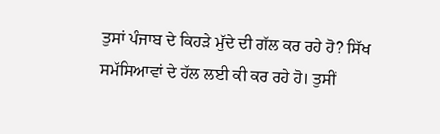ਤੁਸਾਂ ਪੰਜਾਬ ਦੇ ਕਿਹੜੇ ਮੁੱਦੇ ਦੀ ਗੱਲ ਕਰ ਰਹੇ ਹੋ? ਸਿੱਖ ਸਮੱਸਿਆਵਾਂ ਦੇ ਹੱਲ ਲਈ ਕੀ ਕਰ ਰਹੇ ਹੋ। ਤੁਸੀਂ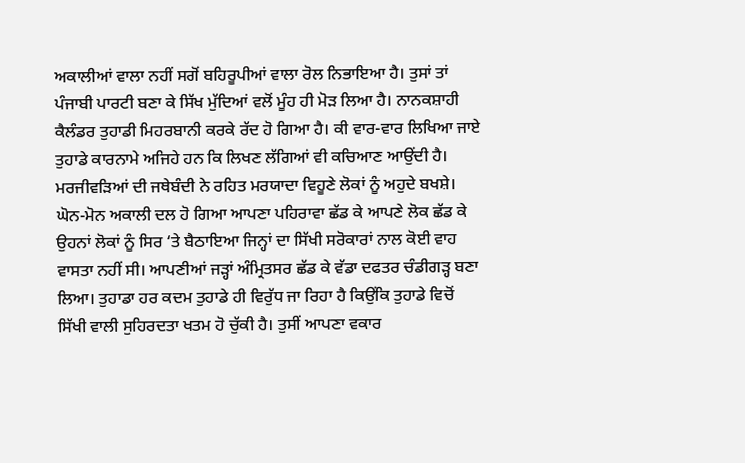ਅਕਾਲੀਆਂ ਵਾਲਾ ਨਹੀਂ ਸਗੋਂ ਬਹਿਰੂਪੀਆਂ ਵਾਲਾ ਰੋਲ ਨਿਭਾਇਆ ਹੈ। ਤੁਸਾਂ ਤਾਂ ਪੰਜਾਬੀ ਪਾਰਟੀ ਬਣਾ ਕੇ ਸਿੱਖ ਮੁੱਦਿਆਂ ਵਲੋਂ ਮੂੰਹ ਹੀ ਮੋੜ ਲਿਆ ਹੈ। ਨਾਨਕਸ਼ਾਹੀ ਕੈਲੰਡਰ ਤੁਹਾਡੀ ਮਿਹਰਬਾਨੀ ਕਰਕੇ ਰੱਦ ਹੋ ਗਿਆ ਹੈ। ਕੀ ਵਾਰ-ਵਾਰ ਲਿਖਿਆ ਜਾਏ ਤੁਹਾਡੇ ਕਾਰਨਾਮੇ ਅਜਿਹੇ ਹਨ ਕਿ ਲਿਖਣ ਲੱਗਿਆਂ ਵੀ ਕਚਿਆਣ ਆਉਂਦੀ ਹੈ। ਮਰਜੀਵੜਿਆਂ ਦੀ ਜਥੇਬੰਦੀ ਨੇ ਰਹਿਤ ਮਰਯਾਦਾ ਵਿਹੂਣੇ ਲੋਕਾਂ ਨੂੰ ਅਹੁਦੇ ਬਖਸ਼ੇ। ਘੋਨ-ਮੋਨ ਅਕਾਲੀ ਦਲ ਹੋ ਗਿਆ ਆਪਣਾ ਪਹਿਰਾਵਾ ਛੱਡ ਕੇ ਆਪਣੇ ਲੋਕ ਛੱਡ ਕੇ ਉਹਨਾਂ ਲੋਕਾਂ ਨੂੰ ਸਿਰ ‘ਤੇ ਬੈਠਾਇਆ ਜਿਨ੍ਹਾਂ ਦਾ ਸਿੱਖੀ ਸਰੋਕਾਰਾਂ ਨਾਲ ਕੋਈ ਵਾਹ ਵਾਸਤਾ ਨਹੀਂ ਸੀ। ਆਪਣੀਆਂ ਜੜ੍ਹਾਂ ਅੰਮ੍ਰਿਤਸਰ ਛੱਡ ਕੇ ਵੱਡਾ ਦਫਤਰ ਚੰਡੀਗੜ੍ਹ ਬਣਾ ਲਿਆ। ਤੁਹਾਡਾ ਹਰ ਕਦਮ ਤੁਹਾਡੇ ਹੀ ਵਿਰੁੱਧ ਜਾ ਰਿਹਾ ਹੈ ਕਿਉਂਕਿ ਤੁਹਾਡੇ ਵਿਚੋਂ ਸਿੱਖੀ ਵਾਲੀ ਸੁਹਿਰਦਤਾ ਖਤਮ ਹੋ ਚੁੱਕੀ ਹੈ। ਤੁਸੀਂ ਆਪਣਾ ਵਕਾਰ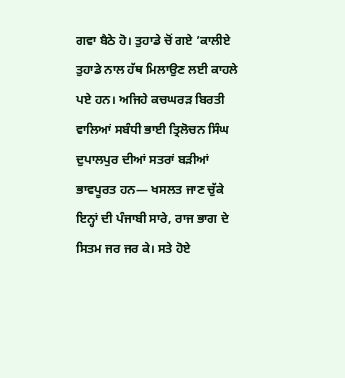ਗਵਾ ਬੈਠੇ ਹੋ। ਤੁਹਾਡੇ ਚੋਂ ਗਏ ’ਕਾਲੀਏ ਤੁਹਾਡੇ ਨਾਲ ਹੱਥ ਮਿਲਾਉਣ ਲਈ ਕਾਹਲੇ ਪਏ ਹਨ। ਅਜਿਹੇ ਕਚਘਰੜ ਬਿਰਤੀ ਵਾਲਿਆਂ ਸਬੰਧੀ ਭਾਈ ਤ੍ਰਿਲੋਚਨ ਸਿੰਘ ਦੁਪਾਲਪੁਰ ਦੀਆਂ ਸਤਰਾਂ ਬੜੀਆਂ ਭਾਵਪੂਰਤ ਹਨ— ਖਸਲਤ ਜਾਣ ਚੁੱਕੇ ਇਨ੍ਹਾਂ ਦੀ ਪੰਜਾਬੀ ਸਾਰੇ, ਰਾਜ ਭਾਗ ਦੇ ਸਿਤਮ ਜਰ ਜਰ ਕੇ। ਸਤੇ ਹੋਏ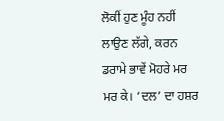ਲੋਕੀਂ ਹੁਣ ਮੂੰਹ ਨਹੀਂ ਲਾਉਣ ਲੱਗੇ, ਕਰਨ ਡਰਾਮੇ ਭਾਵੇਂ ਮੋਹਰੇ ਮਰ ਮਰ ਕੇ। ‘ਦਲ’ ਦਾ ਹਸ਼ਰ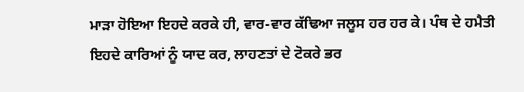ਮਾੜਾ ਹੋਇਆ ਇਹਦੇ ਕਰਕੇ ਹੀ, ਵਾਰ-ਵਾਰ ਕੱਢਿਆ ਜਲੂਸ ਹਰ ਹਰ ਕੇ। ਪੰਥ ਦੇ ਹਮੈਤੀ ਇਹਦੇ ਕਾਰਿਆਂ ਨੂੰ ਯਾਦ ਕਰ, ਲਾਹਣਤਾਂ ਦੇ ਟੋਕਰੇ ਭਰ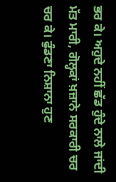ਭਰ ਕੇ। ਅਹੁਦੇ ਨਹੀਂ ਛੱਡ ਹੁੰਦੇ ਨਾਲੇ ਜਾਂਦੀ ਮੱਤ ਮਾਰੀ, ਗੋਲ੍ਹਕਾਂ ਖ਼ਜ਼ਾਨੇ ਸਰਕਾਰੀ ਚਰ ਚਰ ਕੇ। ਫੁੰਡਣਾ ਨਿਸ਼ਾਨਾ ਹੁਣ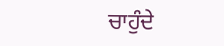ਚਾਹੁੰਦੇ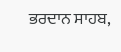ਭਰਦਾਨ ਸਾਹਬ,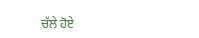ਚੱਲੇ ਹੋਏ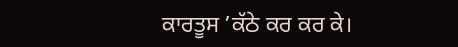ਕਾਰਤੂਸ ’ਕੱਠੇ ਕਰ ਕਰ ਕੇ।